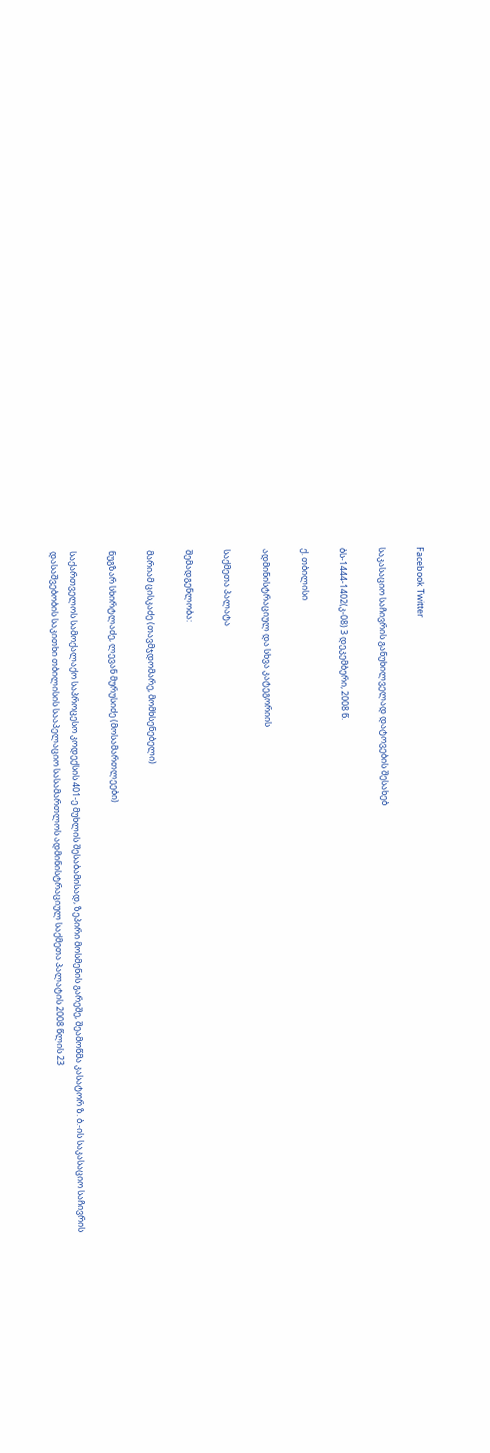Facebook Twitter

საკასაციო საჩივრის განუხილველად დატოვების შესახებ

ბს-1444-1402(კ-08) 3 დეკემბერი, 2008 წ.

ქ. თბილისი

ადმინისტრაციულ და სხვა კატეგორიის

საქმეთა პალატა

შემადგენლობა:

მარიამ ცისკაძე (თავმჯდომარე, მომხსენებელი)

ნუგზარ სხირტლაძე, ლევან მურუსიძე (მოსამართლეები)

საქართველოს სამოქალაქო საპროცესო კოდექსის 401-ე მუხლის შესაბამისად, ზეპირი მოსმენის გარეშე, შეამოწმა კასატორ ზ. ბ.-ის საკასაციო საჩივრის დასაშვებობის საკითხი თბილისის სააპელაციო სასამართლოს ადმინისტრაციულ საქმეთა პალატის 2008 წლის 23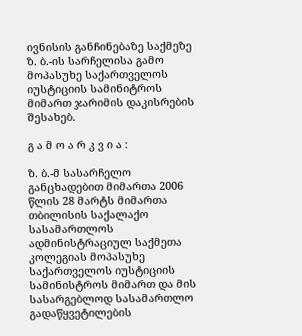ივნისის განჩინებაზე საქმეზე ზ. ბ.-ის სარჩელისა გამო მოპასუხე საქართველოს იუსტიციის სამინიტროს მიმართ ჯარიმის დაკისრების შესახებ.

გ ა მ ო ა რ კ ვ ი ა :

ზ. ბ.-მ სასარჩელო განცხადებით მიმართა 2006 წლის 28 მარტს მიმართა თბილისის საქალაქო სასამართლოს ადმინისტრაციულ საქმეთა კოლეგიას მოპასუხე საქართველოს იუსტიციის სამინისტროს მიმართ და მის სასარგებლოდ სასამართლო გადაწყვეტილების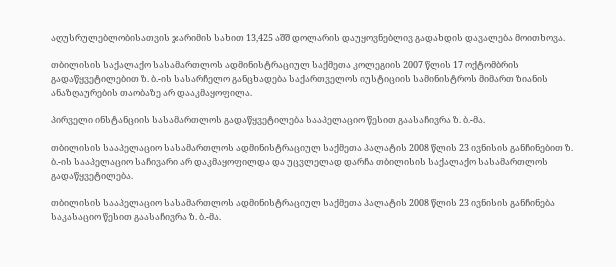აღუსრულებლობისათვის ჯარიმის სახით 13,425 აშშ დოლარის დაუყოვნებლივ გადახდის დავალება მოითხოვა.

თბილისის საქალაქო სასამართლოს ადმინისტრაციულ საქმეთა კოლეგიის 2007 წლის 17 ოქტომბრის გადაწყვეტილებით ზ. ბ.-ის სასარჩელო განცხადება საქართველოს იუსტიციის სამინისტროს მიმართ ზიანის ანაზღაურების თაობაზე არ დააკმაყოფილა.

პირველი ინსტანციის სასამართლოს გადაწყვეტილება სააპელაციო წესით გაასაჩივრა ზ. ბ.-მა.

თბილისის სააპელაციო სასამართლოს ადმინისტრაციულ საქმეთა პალატის 2008 წლის 23 ივნისის განჩინებით ზ. ბ.-ის სააპელაციო საჩივარი არ დაკმაყოფილდა და უცვლელად დარჩა თბილისის საქალაქო სასამართლოს გადაწყვეტილება.

თბილისის სააპელაციო სასამართლოს ადმინისტრაციულ საქმეთა პალატის 2008 წლის 23 ივნისის განჩინება საკასაციო წესით გაასაჩივრა ზ. ბ.-მა.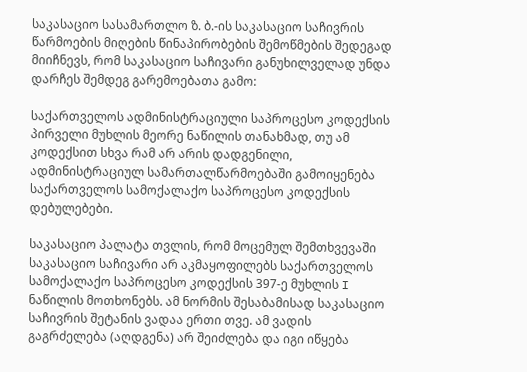საკასაციო სასამართლო ზ. ბ.-ის საკასაციო საჩივრის წარმოების მიღების წინაპირობების შემოწმების შედეგად მიიჩნევს, რომ საკასაციო საჩივარი განუხილველად უნდა დარჩეს შემდეგ გარემოებათა გამო:

საქართველოს ადმინისტრაციული საპროცესო კოდექსის პირველი მუხლის მეორე ნაწილის თანახმად, თუ ამ კოდექსით სხვა რამ არ არის დადგენილი, ადმინისტრაციულ სამართალწარმოებაში გამოიყენება საქართველოს სამოქალაქო საპროცესო კოდექსის დებულებები.

საკასაციო პალატა თვლის, რომ მოცემულ შემთხვევაში საკასაციო საჩივარი არ აკმაყოფილებს საქართველოს სამოქალაქო საპროცესო კოდექსის 397-ე მუხლის I ნაწილის მოთხონებს. ამ ნორმის შესაბამისად საკასაციო საჩივრის შეტანის ვადაა ერთი თვე. ამ ვადის გაგრძელება (აღდგენა) არ შეიძლება და იგი იწყება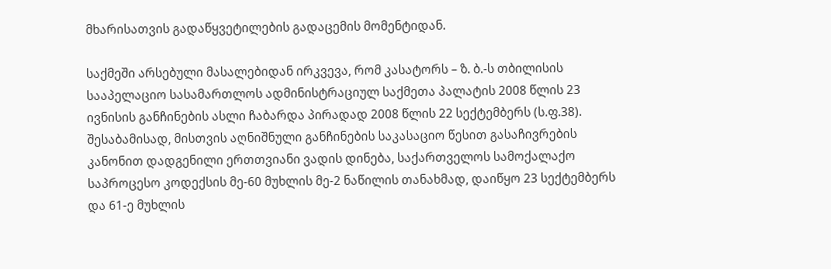მხარისათვის გადაწყვეტილების გადაცემის მომენტიდან.

საქმეში არსებული მასალებიდან ირკვევა, რომ კასატორს – ზ. ბ.-ს თბილისის სააპელაციო სასამართლოს ადმინისტრაციულ საქმეთა პალატის 2008 წლის 23 ივნისის განჩინების ასლი ჩაბარდა პირადად 2008 წლის 22 სექტემბერს (ს.ფ.38). შესაბამისად, მისთვის აღნიშნული განჩინების საკასაციო წესით გასაჩივრების კანონით დადგენილი ერთთვიანი ვადის დინება, საქართველოს სამოქალაქო საპროცესო კოდექსის მე-60 მუხლის მე-2 ნაწილის თანახმად, დაიწყო 23 სექტემბერს და 61-ე მუხლის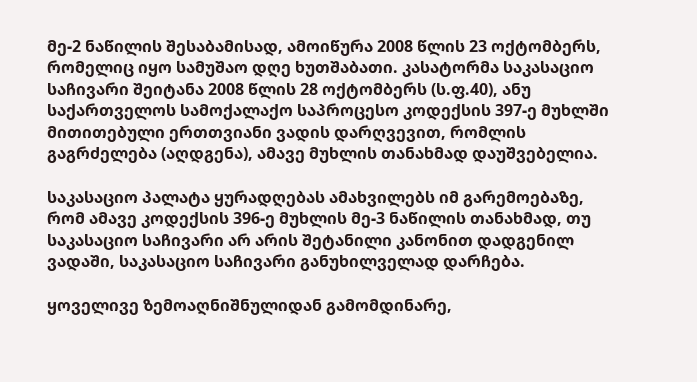მე-2 ნაწილის შესაბამისად, ამოიწურა 2008 წლის 23 ოქტომბერს, რომელიც იყო სამუშაო დღე ხუთშაბათი. კასატორმა საკასაციო საჩივარი შეიტანა 2008 წლის 28 ოქტომბერს (ს.ფ.40), ანუ საქართველოს სამოქალაქო საპროცესო კოდექსის 397-ე მუხლში მითითებული ერთთვიანი ვადის დარღვევით, რომლის გაგრძელება (აღდგენა), ამავე მუხლის თანახმად დაუშვებელია.

საკასაციო პალატა ყურადღებას ამახვილებს იმ გარემოებაზე, რომ ამავე კოდექსის 396-ე მუხლის მე-3 ნაწილის თანახმად, თუ საკასაციო საჩივარი არ არის შეტანილი კანონით დადგენილ ვადაში, საკასაციო საჩივარი განუხილველად დარჩება.

ყოველივე ზემოაღნიშნულიდან გამომდინარე,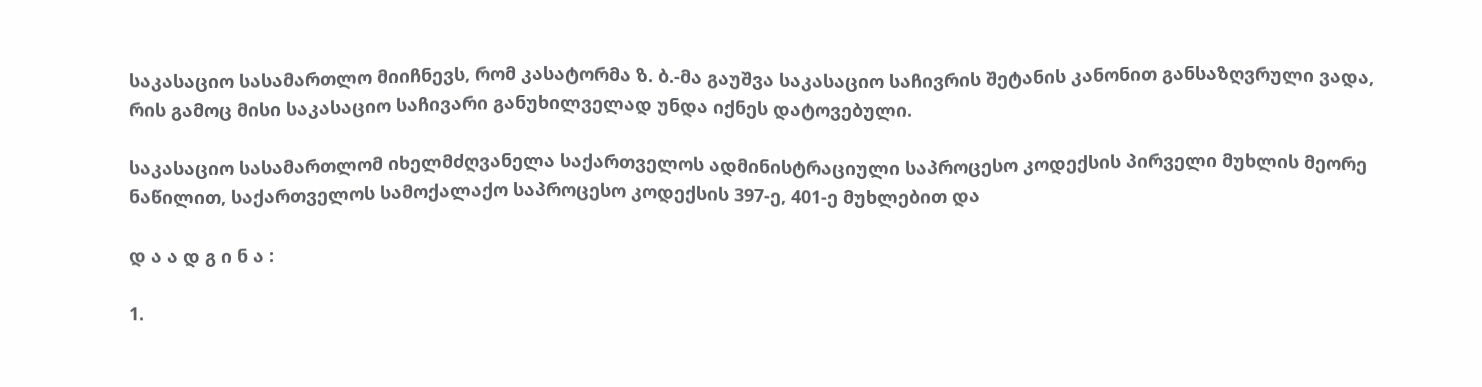საკასაციო სასამართლო მიიჩნევს, რომ კასატორმა ზ. ბ.-მა გაუშვა საკასაციო საჩივრის შეტანის კანონით განსაზღვრული ვადა, რის გამოც მისი საკასაციო საჩივარი განუხილველად უნდა იქნეს დატოვებული.

საკასაციო სასამართლომ იხელმძღვანელა საქართველოს ადმინისტრაციული საპროცესო კოდექსის პირველი მუხლის მეორე ნაწილით, საქართველოს სამოქალაქო საპროცესო კოდექსის 397-ე, 401-ე მუხლებით და

დ ა ა დ გ ი ნ ა :

1.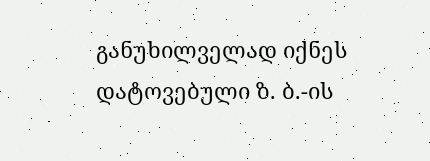განუხილველად იქნეს დატოვებული ზ. ბ.-ის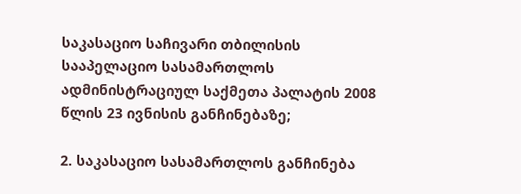საკასაციო საჩივარი თბილისის სააპელაციო სასამართლოს ადმინისტრაციულ საქმეთა პალატის 2008 წლის 23 ივნისის განჩინებაზე;

2. საკასაციო სასამართლოს განჩინება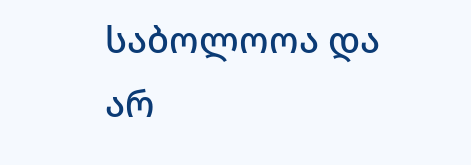საბოლოოა და არ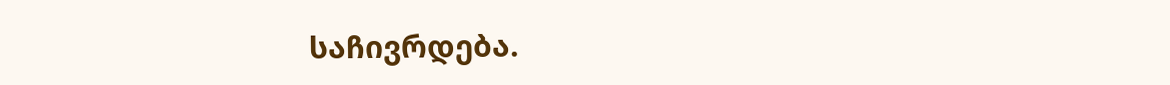საჩივრდება.